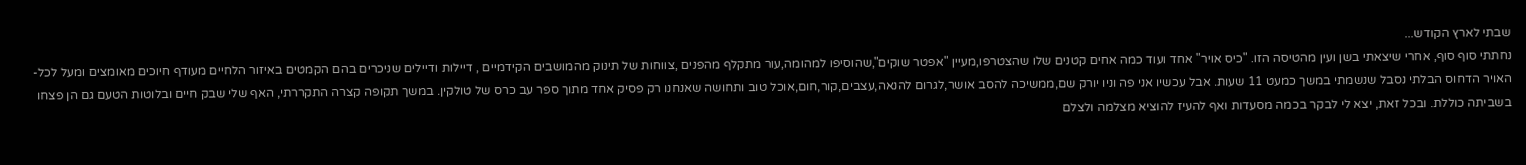שבתי לארץ הקודש...
נחתתי סוף סוף, אחרי שיצאתי בשן ועין מהטיסה הזו. "כיס אויר" אחד ועוד כמה אחים קטנים שלו שהצטרפו,מעיין "אפטר שוקים",שהוסיפו למהומה,עור מתקלף מהפנים ,צווחות של תינוק מהמושבים הקידמיים , דיילות ודיילים שניכרים בהם הקמטים באיזור הלחיים מעודף חיוכים מאומצים ומעל לכל- האויר הדחוס הבלתי נסבל שנשמתי במשך כמעט 11 שעות. אבל עכשיו אני פה וניו יורק שם,ממשיכה להסב אושר,לגרום להנאה,עצבים,קור,חום,אוכל טוב ותחושה שאנחנו רק פסיק אחד מתוך ספר עב כרס של טולקין. במשך תקופה קצרה התקררתי, האף שלי שבק חיים ובלוטות הטעם גם הן פצחו בשביתה כוללת. ובכל זאת, יצא לי לבקר בכמה מסעדות ואף להעיז להוציא מצלמה ולצלם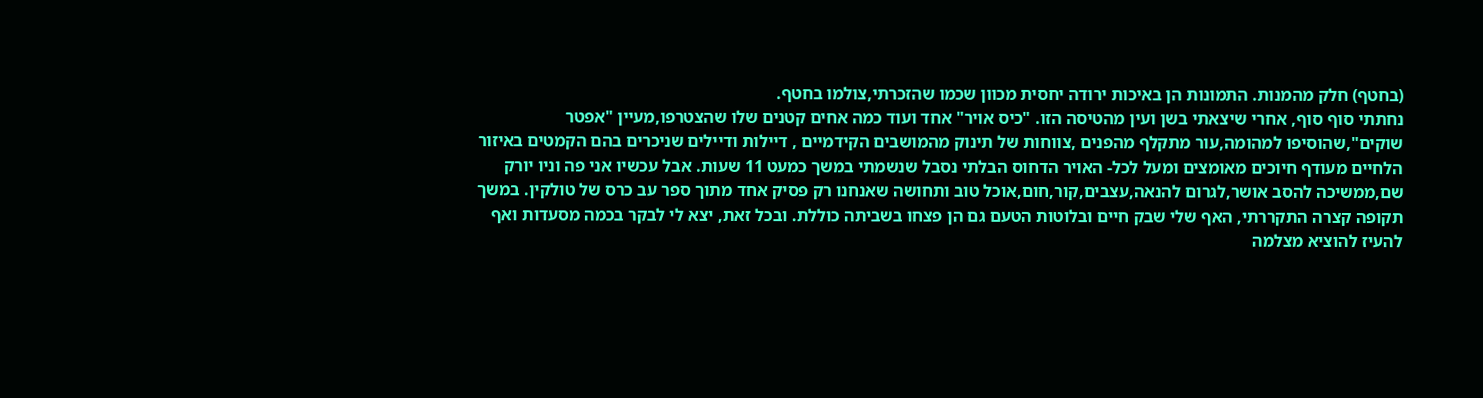(בחטף) חלק מהמנות. התמונות הן באיכות ירודה יחסית מכוון שכמו שהזכרתי,צולמו בחטף.
נחתתי סוף סוף, אחרי שיצאתי בשן ועין מהטיסה הזו. "כיס אויר" אחד ועוד כמה אחים קטנים שלו שהצטרפו,מעיין "אפטר שוקים",שהוסיפו למהומה,עור מתקלף מהפנים ,צווחות של תינוק מהמושבים הקידמיים , דיילות ודיילים שניכרים בהם הקמטים באיזור הלחיים מעודף חיוכים מאומצים ומעל לכל- האויר הדחוס הבלתי נסבל שנשמתי במשך כמעט 11 שעות. אבל עכשיו אני פה וניו יורק שם,ממשיכה להסב אושר,לגרום להנאה,עצבים,קור,חום,אוכל טוב ותחושה שאנחנו רק פסיק אחד מתוך ספר עב כרס של טולקין. במשך תקופה קצרה התקררתי, האף שלי שבק חיים ובלוטות הטעם גם הן פצחו בשביתה כוללת. ובכל זאת, יצא לי לבקר בכמה מסעדות ואף להעיז להוציא מצלמה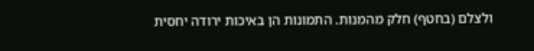ולצלם (בחטף) חלק מהמנות. התמונות הן באיכות ירודה יחסית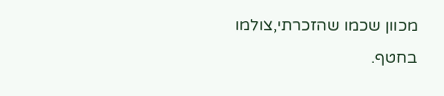מכוון שכמו שהזכרתי,צולמו בחטף.